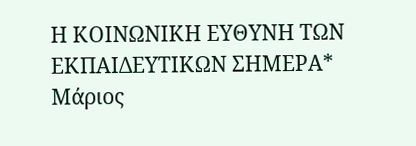Η ΚΟΙΝΩΝΙΚΗ ΕΥΘΥΝΗ ΤΩΝ ΕΚΠΑΙΔΕΥΤΙΚΩΝ ΣΗΜΕΡΑ*
Μάριος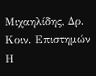Μιχαηλίδης, Δρ. Κοιν. Επιστημών
Η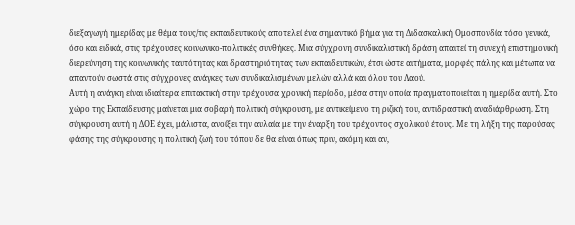διεξαγωγή ημερίδας με θέμα τους/τις εκπαιδευτικούς αποτελεί ένα σημαντικό βήμα για τη Διδασκαλική Ομοσπονδία τόσο γενικά, όσο και ειδικά, στις τρέχουσες κοινωνικο-πολιτικές συνθήκες. Μια σύγχρονη συνδικαλιστική δράση απαιτεί τη συνεχή επιστημονική διερεύνηση της κοινωνικής ταυτότητας και δραστηριότητας των εκπαιδευτικών, έτσι ώστε αιτήματα, μορφές πάλης και μέτωπα να απαντούν σωστά στις σύγχρονες ανάγκες των συνδικαλισμένων μελών αλλά και όλου του Λαού.
Αυτή η ανάγκη είναι ιδιαίτερα επιτακτική στην τρέχουσα χρονική περίοδο, μέσα στην οποία πραγματοποιείται η ημερίδα αυτή. Στο χώρο της Εκπαίδευσης μαίνεται μια σοβαρή πολιτική σύγκρουση, με αντικείμενο τη ριζική του, αντιδραστική αναδιάρθρωση. Στη σύγκρουση αυτή η ΔΟΕ έχει, μάλιστα, ανοίξει την αυλαία με την έναρξη του τρέχοντος σχολικού έτους. Με τη λήξη της παρούσας φάσης της σύγκρουσης η πολιτική ζωή του τόπου δε θα είναι όπως πριν, ακόμη και αν,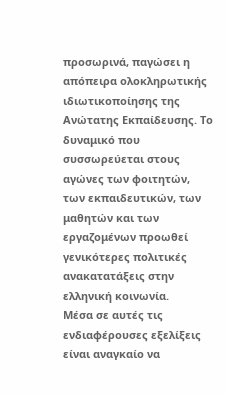προσωρινά, παγώσει η απόπειρα ολοκληρωτικής ιδιωτικοποίησης της Ανώτατης Εκπαίδευσης. Το δυναμικό που συσσωρεύεται στους αγώνες των φοιτητών, των εκπαιδευτικών, των μαθητών και των εργαζομένων προωθεί γενικότερες πολιτικές ανακατατάξεις στην ελληνική κοινωνία.
Μέσα σε αυτές τις ενδιαφέρουσες εξελίξεις είναι αναγκαίο να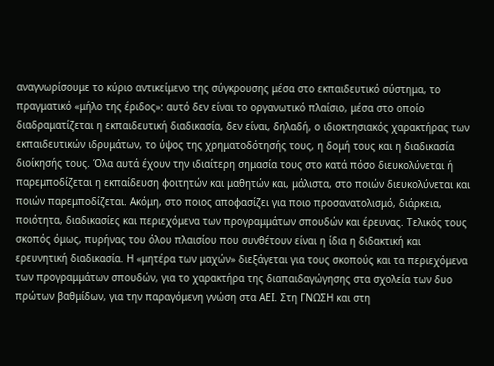αναγνωρίσουμε το κύριο αντικείμενο της σύγκρουσης μέσα στο εκπαιδευτικό σύστημα, το πραγματικό «μήλο της έριδος»: αυτό δεν είναι το οργανωτικό πλαίσιο, μέσα στο οποίο διαδραματίζεται η εκπαιδευτική διαδικασία, δεν είναι, δηλαδή, ο ιδιοκτησιακός χαρακτήρας των εκπαιδευτικών ιδρυμάτων, το ύψος της χρηματοδότησής τους, η δομή τους και η διαδικασία διοίκησής τους. Όλα αυτά έχουν την ιδιαίτερη σημασία τους στο κατά πόσο διευκολύνεται ή παρεμποδίζεται η εκπαίδευση φοιτητών και μαθητών και, μάλιστα, στο ποιών διευκολύνεται και ποιών παρεμποδίζεται. Ακόμη, στο ποιος αποφασίζει για ποιο προσανατολισμό, διάρκεια, ποιότητα, διαδικασίες και περιεχόμενα των προγραμμάτων σπουδών και έρευνας. Τελικός τους σκοπός όμως, πυρήνας του όλου πλαισίου που συνθέτουν είναι η ίδια η διδακτική και ερευνητική διαδικασία. Η «μητέρα των μαχών» διεξάγεται για τους σκοπούς και τα περιεχόμενα των προγραμμάτων σπουδών, για το χαρακτήρα της διαπαιδαγώγησης στα σχολεία των δυο πρώτων βαθμίδων, για την παραγόμενη γνώση στα ΑΕΙ. Στη ΓΝΩΣΗ και στη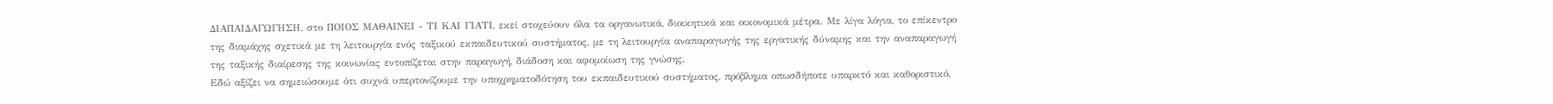ΔΙΑΠΑΙΔΑΓΩΓΗΣΗ, στο ΠΟΙΟΣ ΜΑΘΑΙΝΕΙ - ΤΙ ΚΑΙ ΓΙΑΤΙ, εκεί στοχεύουν όλα τα οργανωτικά, διοικητικά και οικονομικά μέτρα. Με λίγα λόγια, το επίκεντρο της διαμάχης σχετικά με τη λειτουργία ενός ταξικού εκπαιδευτικού συστήματος, με τη λειτουργία αναπαραγωγής της εργατικής δύναμης και την αναπαραγωγή της ταξικής διαίρεσης της κοινωνίας εντοπίζεται στην παραγωγή, διάδοση και αφομοίωση της γνώσης.
Εδώ αξίζει να σημειώσουμε ότι συχνά υπερτονίζουμε την υποχρηματοδότηση του εκπαιδευτικού συστήματος, πρόβλημα οπωσδήποτε υπαρκτό και καθοριστικό,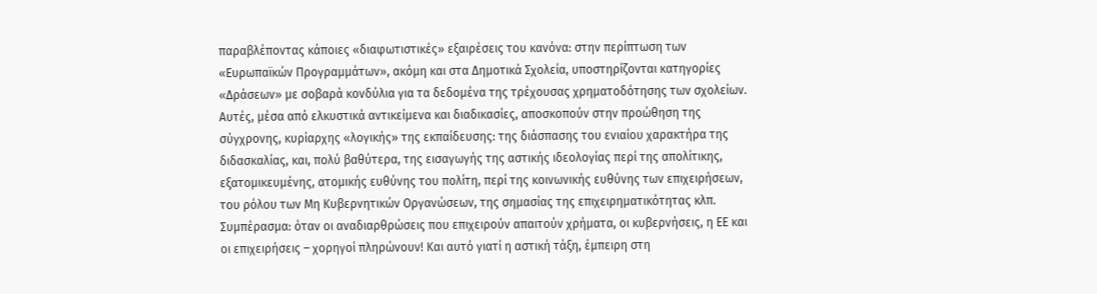παραβλέποντας κάποιες «διαφωτιστικές» εξαιρέσεις του κανόνα: στην περίπτωση των «Ευρωπαϊκών Προγραμμάτων», ακόμη και στα Δημοτικά Σχολεία, υποστηρίζονται κατηγορίες «Δράσεων» με σοβαρά κονδύλια για τα δεδομένα της τρέχουσας χρηματοδότησης των σχολείων. Αυτές, μέσα από ελκυστικά αντικείμενα και διαδικασίες, αποσκοπούν στην προώθηση της σύγχρονης, κυρίαρχης «λογικής» της εκπαίδευσης: της διάσπασης του ενιαίου χαρακτήρα της διδασκαλίας, και, πολύ βαθύτερα, της εισαγωγής της αστικής ιδεολογίας περί της απολίτικης, εξατομικευμένης, ατομικής ευθύνης του πολίτη, περί της κοινωνικής ευθύνης των επιχειρήσεων, του ρόλου των Μη Κυβερνητικών Οργανώσεων, της σημασίας της επιχειρηματικότητας κλπ. Συμπέρασμα: όταν οι αναδιαρθρώσεις που επιχειρούν απαιτούν χρήματα, οι κυβερνήσεις, η ΕΕ και οι επιχειρήσεις – χορηγοί πληρώνουν! Και αυτό γιατί η αστική τάξη, έμπειρη στη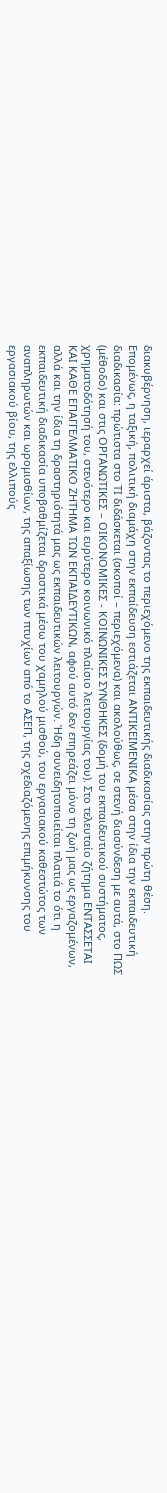διακυβέρνηση, ιεραρχεί άριστα, βάζοντας το περιεχόμενο της εκπαιδευτικής διαδικασίας στην πρώτη θέση.
Επομένως, η ταξική, πολιτική διαμάχη στην εκπαίδευση εστιάζεται ΑΝΤΙΚΕΙΜΕΝΙΚΑ μέσα στην ίδια την εκπαιδευτική διαδικασία: πρώτιστα στο ΤΙ διδάσκεται (σκοποί – περιεχόμενα) και ακολούθως, σε στενή διασύνδεση με αυτά, στο ΠΩΣ (μέθοδο) και στις ΟΡΓΑΝΩΤΙΚΕΣ – ΟΙΚΟΝΟΜΙΚΕΣ - ΚΟΙΝΩΝΙΚΕΣ ΣΥΝΘΗΚΕΣ (δομή του εκπαιδευτικού συστήματος, χρηματοδότησή του, στενότερο και ευρύτερο κοινωνικό πλαίσιο λειτουργίας του). Στο τελευταίο ζήτημα ΕΝΤΑΣΣΕΤΑΙ ΚΑΙ ΚΑΘΕ ΕΠΑΓΓΕΛΜΑΤΙΚΟ ΖΗΤΗΜΑ ΤΩΝ ΕΚΠΑΙΔΕΥΤΙΚΩΝ, αφού αυτό δεν επηρεάζει μόνο τη ζωή μας ως εργαζομένων, αλλά και την ίδια τη δραστηριότητά μας ως εκπαιδευτικών λειτουργών. Ήδη συνειδητοποιείται πλατιά το ότι η εκπαιδευτική διαδικασία υποβαθμίζεται δραστικά μέσω του χαμηλού μισθού, του εργασιακού καθεστώτος των αναπληρωτών και ωρομισθίων, της απαξίωσης των πτυχίων από το ΑΣΕΠ, της σχεδιαζόμενης επιμήκυνσης του εργασιακού βίου, της ελλιπούς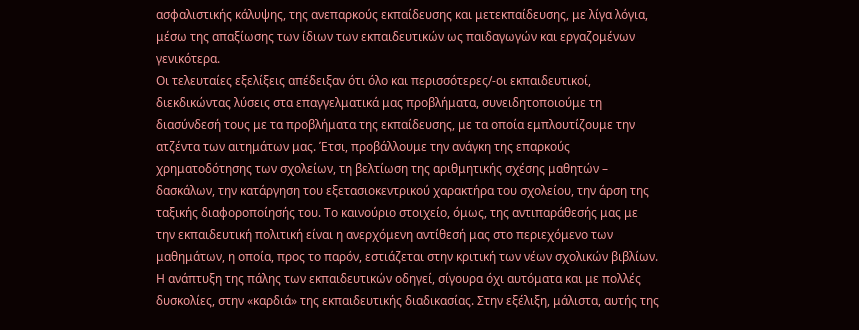ασφαλιστικής κάλυψης, της ανεπαρκούς εκπαίδευσης και μετεκπαίδευσης, με λίγα λόγια, μέσω της απαξίωσης των ίδιων των εκπαιδευτικών ως παιδαγωγών και εργαζομένων γενικότερα.
Οι τελευταίες εξελίξεις απέδειξαν ότι όλο και περισσότερες/-οι εκπαιδευτικοί, διεκδικώντας λύσεις στα επαγγελματικά μας προβλήματα, συνειδητοποιούμε τη διασύνδεσή τους με τα προβλήματα της εκπαίδευσης, με τα οποία εμπλουτίζουμε την ατζέντα των αιτημάτων μας. Έτσι, προβάλλουμε την ανάγκη της επαρκούς χρηματοδότησης των σχολείων, τη βελτίωση της αριθμητικής σχέσης μαθητών – δασκάλων, την κατάργηση του εξετασιοκεντρικού χαρακτήρα του σχολείου, την άρση της ταξικής διαφοροποίησής του. Το καινούριο στοιχείο, όμως, της αντιπαράθεσής μας με την εκπαιδευτική πολιτική είναι η ανερχόμενη αντίθεσή μας στο περιεχόμενο των μαθημάτων, η οποία, προς το παρόν, εστιάζεται στην κριτική των νέων σχολικών βιβλίων. Η ανάπτυξη της πάλης των εκπαιδευτικών οδηγεί, σίγουρα όχι αυτόματα και με πολλές δυσκολίες, στην «καρδιά» της εκπαιδευτικής διαδικασίας. Στην εξέλιξη, μάλιστα, αυτής της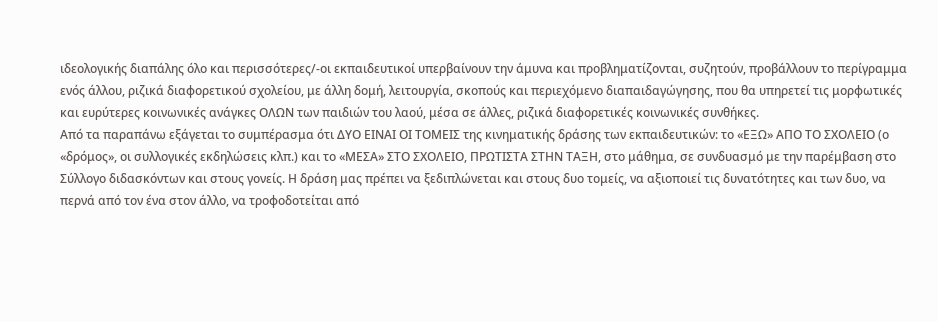ιδεολογικής διαπάλης όλο και περισσότερες/-οι εκπαιδευτικοί υπερβαίνουν την άμυνα και προβληματίζονται, συζητούν, προβάλλουν το περίγραμμα ενός άλλου, ριζικά διαφορετικού σχολείου, με άλλη δομή, λειτουργία, σκοπούς και περιεχόμενο διαπαιδαγώγησης, που θα υπηρετεί τις μορφωτικές και ευρύτερες κοινωνικές ανάγκες ΟΛΩΝ των παιδιών του λαού, μέσα σε άλλες, ριζικά διαφορετικές κοινωνικές συνθήκες.
Από τα παραπάνω εξάγεται το συμπέρασμα ότι ΔΥΟ ΕΙΝΑΙ ΟΙ ΤΟΜΕΙΣ της κινηματικής δράσης των εκπαιδευτικών: το «ΕΞΩ» ΑΠΟ ΤΟ ΣΧΟΛΕΙΟ (ο «δρόμος», οι συλλογικές εκδηλώσεις κλπ.) και το «ΜΕΣΑ» ΣΤΟ ΣΧΟΛΕΙΟ, ΠΡΩΤΙΣΤΑ ΣΤΗΝ ΤΑΞΗ, στο μάθημα, σε συνδυασμό με την παρέμβαση στο Σύλλογο διδασκόντων και στους γονείς. Η δράση μας πρέπει να ξεδιπλώνεται και στους δυο τομείς, να αξιοποιεί τις δυνατότητες και των δυο, να περνά από τον ένα στον άλλο, να τροφοδοτείται από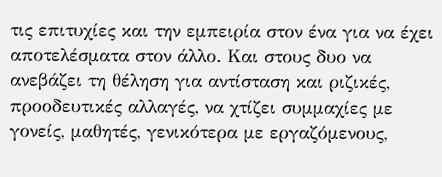τις επιτυχίες και την εμπειρία στον ένα για να έχει αποτελέσματα στον άλλο. Και στους δυο να ανεβάζει τη θέληση για αντίσταση και ριζικές, προοδευτικές αλλαγές, να χτίζει συμμαχίες με γονείς, μαθητές, γενικότερα με εργαζόμενους,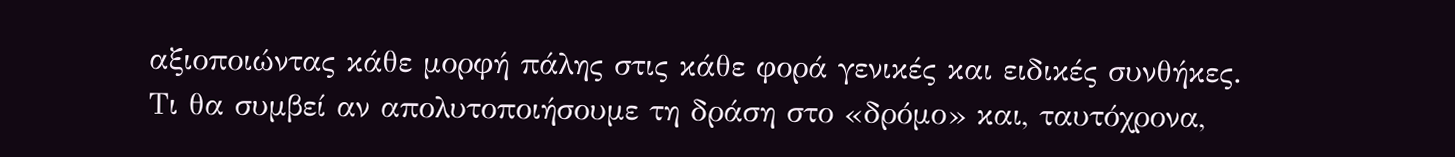αξιοποιώντας κάθε μορφή πάλης στις κάθε φορά γενικές και ειδικές συνθήκες.
Τι θα συμβεί αν απολυτοποιήσουμε τη δράση στο «δρόμο» και, ταυτόχρονα,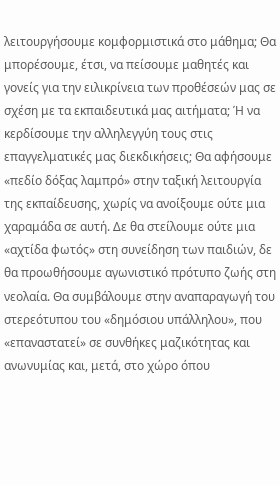λειτουργήσουμε κομφορμιστικά στο μάθημα; Θα μπορέσουμε, έτσι, να πείσουμε μαθητές και γονείς για την ειλικρίνεια των προθέσεών μας σε σχέση με τα εκπαιδευτικά μας αιτήματα; Ή να κερδίσουμε την αλληλεγγύη τους στις επαγγελματικές μας διεκδικήσεις; Θα αφήσουμε «πεδίο δόξας λαμπρό» στην ταξική λειτουργία της εκπαίδευσης, χωρίς να ανοίξουμε ούτε μια χαραμάδα σε αυτή. Δε θα στείλουμε ούτε μια «αχτίδα φωτός» στη συνείδηση των παιδιών, δε θα προωθήσουμε αγωνιστικό πρότυπο ζωής στη νεολαία. Θα συμβάλουμε στην αναπαραγωγή του στερεότυπου του «δημόσιου υπάλληλου», που «επαναστατεί» σε συνθήκες μαζικότητας και ανωνυμίας και, μετά, στο χώρο όπου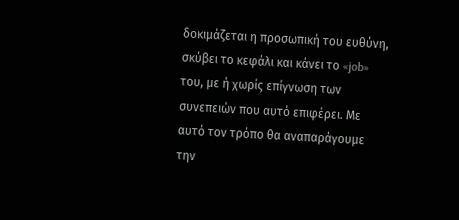δοκιμάζεται η προσωπική του ευθύνη, σκύβει το κεφάλι και κάνει το «job» του, με ή χωρίς επίγνωση των συνεπειών που αυτό επιφέρει. Με αυτό τον τρόπο θα αναπαράγουμε την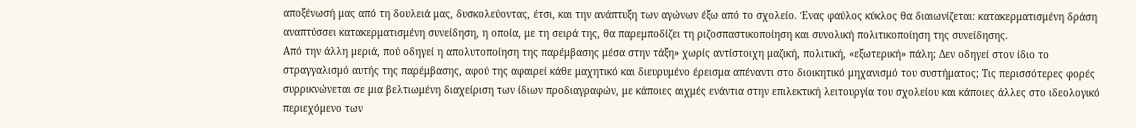αποξένωσή μας από τη δουλειά μας, δυσκολεύοντας, έτσι, και την ανάπτυξη των αγώνων έξω από το σχολείο. Ένας φαύλος κύκλος θα διαιωνίζεται: κατακερματισμένη δράση αναπτύσσει κατακερματισμένη συνείδηση, η οποία, με τη σειρά της, θα παρεμποδίζει τη ριζοσπαστικοποίηση και συνολική πολιτικοποίηση της συνείδησης.
Από την άλλη μεριά, πού οδηγεί η απολυτοποίηση της παρέμβασης μέσα στην τάξη» χωρίς αντίστοιχη μαζική, πολιτική, «εξωτερική» πάλη; Δεν οδηγεί στον ίδιο το στραγγαλισμό αυτής της παρέμβασης, αφού της αφαιρεί κάθε μαχητικό και διευρυμένο έρεισμα απέναντι στο διοικητικό μηχανισμό του συστήματος; Τις περισσότερες φορές συρρικνώνεται σε μια βελτιωμένη διαχείριση των ίδιων προδιαγραφών, με κάποιες αιχμές ενάντια στην επιλεκτική λειτουργία του σχολείου και κάποιες άλλες στο ιδεολογικό περιεχόμενο των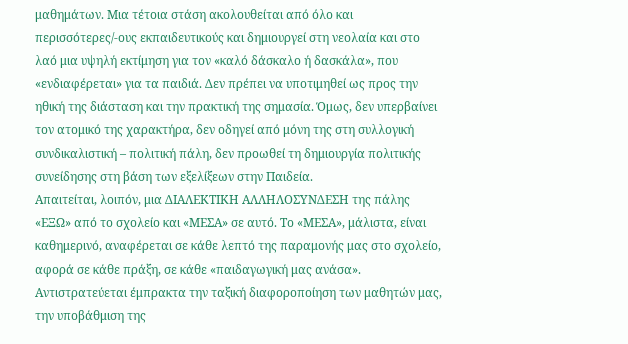μαθημάτων. Μια τέτοια στάση ακολουθείται από όλο και περισσότερες/-ους εκπαιδευτικούς και δημιουργεί στη νεολαία και στο λαό μια υψηλή εκτίμηση για τον «καλό δάσκαλο ή δασκάλα», που «ενδιαφέρεται» για τα παιδιά. Δεν πρέπει να υποτιμηθεί ως προς την ηθική της διάσταση και την πρακτική της σημασία. Όμως, δεν υπερβαίνει τον ατομικό της χαρακτήρα, δεν οδηγεί από μόνη της στη συλλογική συνδικαλιστική – πολιτική πάλη, δεν προωθεί τη δημιουργία πολιτικής συνείδησης στη βάση των εξελίξεων στην Παιδεία.
Απαιτείται, λοιπόν, μια ΔΙΑΛΕΚΤΙΚΗ ΑΛΛΗΛΟΣΥΝΔΕΣΗ της πάλης «ΕΞΩ» από το σχολείο και «ΜΕΣΑ» σε αυτό. Το «ΜΕΣΑ», μάλιστα, είναι καθημερινό, αναφέρεται σε κάθε λεπτό της παραμονής μας στο σχολείο, αφορά σε κάθε πράξη, σε κάθε «παιδαγωγική μας ανάσα». Αντιστρατεύεται έμπρακτα την ταξική διαφοροποίηση των μαθητών μας, την υποβάθμιση της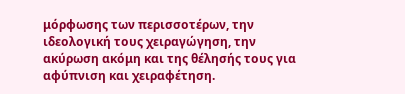μόρφωσης των περισσοτέρων, την ιδεολογική τους χειραγώγηση, την ακύρωση ακόμη και της θέλησής τους για αφύπνιση και χειραφέτηση.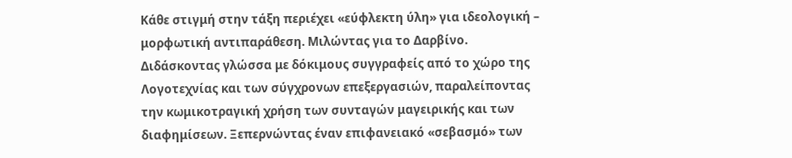Κάθε στιγμή στην τάξη περιέχει «εύφλεκτη ύλη» για ιδεολογική – μορφωτική αντιπαράθεση. Μιλώντας για το Δαρβίνο. Διδάσκοντας γλώσσα με δόκιμους συγγραφείς από το χώρο της Λογοτεχνίας και των σύγχρονων επεξεργασιών, παραλείποντας την κωμικοτραγική χρήση των συνταγών μαγειρικής και των διαφημίσεων. Ξεπερνώντας έναν επιφανειακό «σεβασμό» των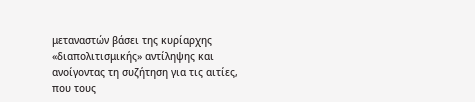μεταναστών βάσει της κυρίαρχης «διαπολιτισμικής» αντίληψης και ανοίγοντας τη συζήτηση για τις αιτίες, που τους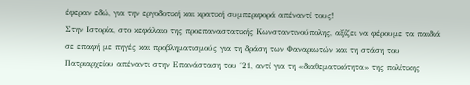έφεραν εδώ, για την εργοδοτική και κρατική συμπεριφορά απέναντί τους!
Στην Ιστορία, στο κεφάλαιο της προεπαναστατικής Κωνσταντινούπολης, αξίζει να φέρουμε τα παιδιά σε επαφή με πηγές και προβληματισμούς για τη δράση των Φαναριωτών και τη στάση του Πατριαρχείου απέναντι στην Επανάσταση του ΄21, αντί για τη «διαθεματικότητα» της πολίτικης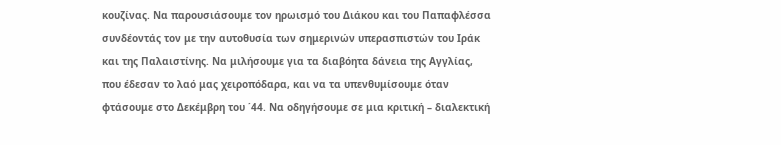κουζίνας. Να παρουσιάσουμε τον ηρωισμό του Διάκου και του Παπαφλέσσα συνδέοντάς τον με την αυτοθυσία των σημερινών υπερασπιστών του Ιράκ και της Παλαιστίνης. Να μιλήσουμε για τα διαβόητα δάνεια της Αγγλίας, που έδεσαν το λαό μας χειροπόδαρα, και να τα υπενθυμίσουμε όταν φτάσουμε στο Δεκέμβρη του ΄44. Να οδηγήσουμε σε μια κριτική – διαλεκτική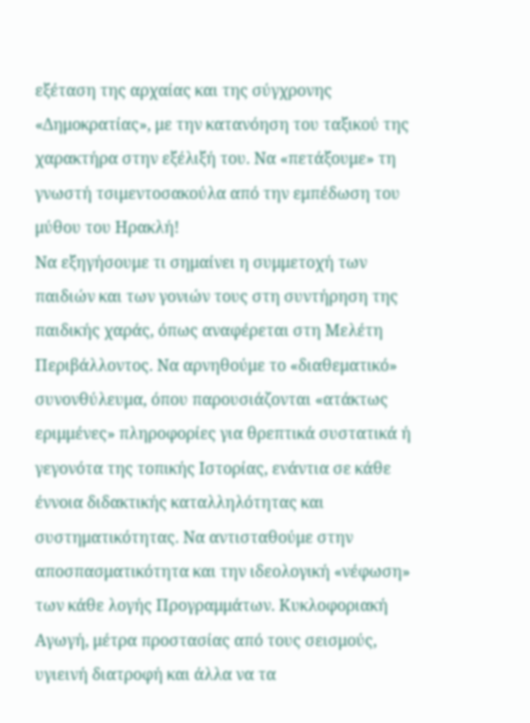εξέταση της αρχαίας και της σύγχρονης «Δημοκρατίας», με την κατανόηση του ταξικού της χαρακτήρα στην εξέλιξή του. Να «πετάξουμε» τη γνωστή τσιμεντοσακούλα από την εμπέδωση του μύθου του Ηρακλή!
Να εξηγήσουμε τι σημαίνει η συμμετοχή των παιδιών και των γονιών τους στη συντήρηση της παιδικής χαράς, όπως αναφέρεται στη Μελέτη Περιβάλλοντος. Να αρνηθούμε το «διαθεματικό» συνονθύλευμα, όπου παρουσιάζονται «ατάκτως εριμμένες» πληροφορίες για θρεπτικά συστατικά ή γεγονότα της τοπικής Ιστορίας, ενάντια σε κάθε έννοια διδακτικής καταλληλότητας και συστηματικότητας. Να αντισταθούμε στην αποσπασματικότητα και την ιδεολογική «νέφωση» των κάθε λογής Προγραμμάτων. Κυκλοφοριακή Αγωγή, μέτρα προστασίας από τους σεισμούς, υγιεινή διατροφή και άλλα να τα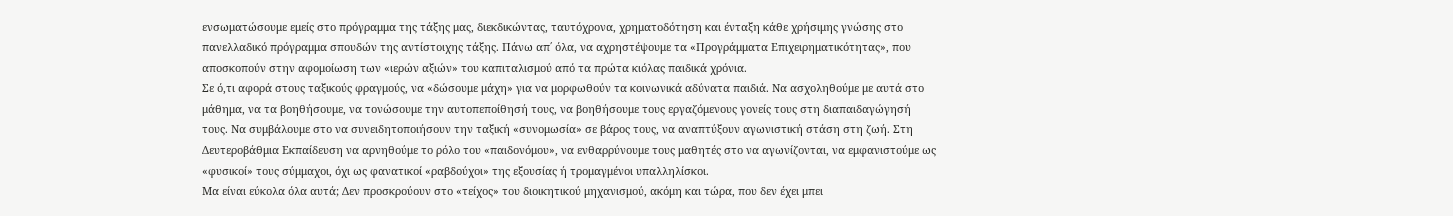ενσωματώσουμε εμείς στο πρόγραμμα της τάξης μας, διεκδικώντας, ταυτόχρονα, χρηματοδότηση και ένταξη κάθε χρήσιμης γνώσης στο πανελλαδικό πρόγραμμα σπουδών της αντίστοιχης τάξης. Πάνω απ΄ όλα, να αχρηστέψουμε τα «Προγράμματα Επιχειρηματικότητας», που αποσκοπούν στην αφομοίωση των «ιερών αξιών» του καπιταλισμού από τα πρώτα κιόλας παιδικά χρόνια.
Σε ό,τι αφορά στους ταξικούς φραγμούς, να «δώσουμε μάχη» για να μορφωθούν τα κοινωνικά αδύνατα παιδιά. Να ασχοληθούμε με αυτά στο μάθημα, να τα βοηθήσουμε, να τονώσουμε την αυτοπεποίθησή τους, να βοηθήσουμε τους εργαζόμενους γονείς τους στη διαπαιδαγώγησή τους. Να συμβάλουμε στο να συνειδητοποιήσουν την ταξική «συνομωσία» σε βάρος τους, να αναπτύξουν αγωνιστική στάση στη ζωή. Στη Δευτεροβάθμια Εκπαίδευση να αρνηθούμε το ρόλο του «παιδονόμου», να ενθαρρύνουμε τους μαθητές στο να αγωνίζονται, να εμφανιστούμε ως «φυσικοί» τους σύμμαχοι, όχι ως φανατικοί «ραβδούχοι» της εξουσίας ή τρομαγμένοι υπαλληλίσκοι.
Μα είναι εύκολα όλα αυτά; Δεν προσκρούουν στο «τείχος» του διοικητικού μηχανισμού, ακόμη και τώρα, που δεν έχει μπει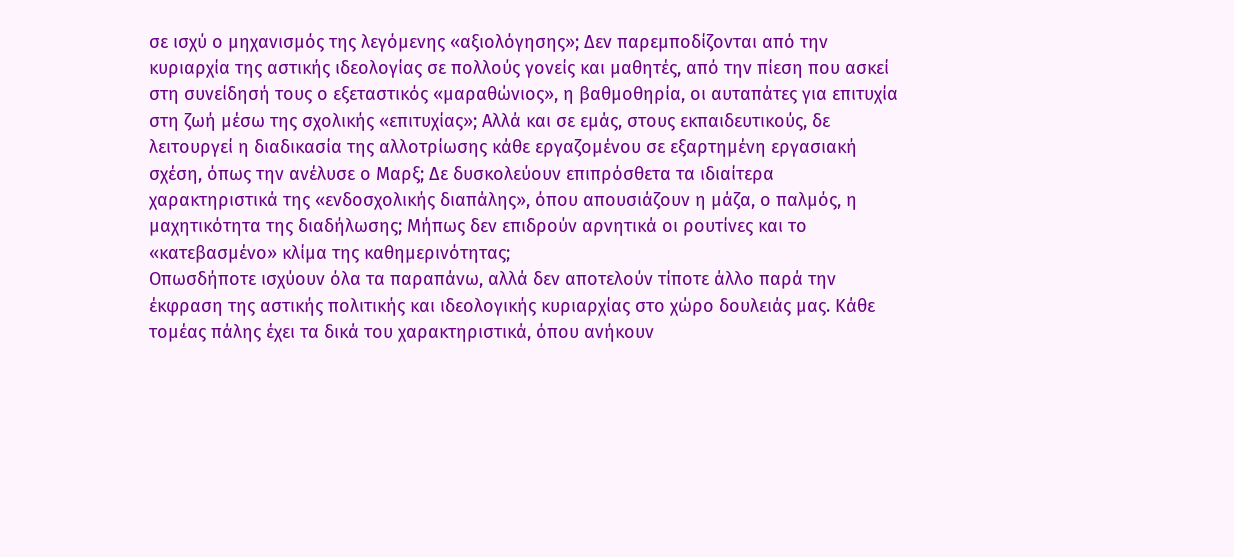σε ισχύ ο μηχανισμός της λεγόμενης «αξιολόγησης»; Δεν παρεμποδίζονται από την κυριαρχία της αστικής ιδεολογίας σε πολλούς γονείς και μαθητές, από την πίεση που ασκεί στη συνείδησή τους ο εξεταστικός «μαραθώνιος», η βαθμοθηρία, οι αυταπάτες για επιτυχία στη ζωή μέσω της σχολικής «επιτυχίας»; Αλλά και σε εμάς, στους εκπαιδευτικούς, δε λειτουργεί η διαδικασία της αλλοτρίωσης κάθε εργαζομένου σε εξαρτημένη εργασιακή σχέση, όπως την ανέλυσε ο Μαρξ; Δε δυσκολεύουν επιπρόσθετα τα ιδιαίτερα χαρακτηριστικά της «ενδοσχολικής διαπάλης», όπου απουσιάζουν η μάζα, ο παλμός, η μαχητικότητα της διαδήλωσης; Μήπως δεν επιδρούν αρνητικά οι ρουτίνες και το «κατεβασμένο» κλίμα της καθημερινότητας;
Οπωσδήποτε ισχύουν όλα τα παραπάνω, αλλά δεν αποτελούν τίποτε άλλο παρά την έκφραση της αστικής πολιτικής και ιδεολογικής κυριαρχίας στο χώρο δουλειάς μας. Κάθε τομέας πάλης έχει τα δικά του χαρακτηριστικά, όπου ανήκουν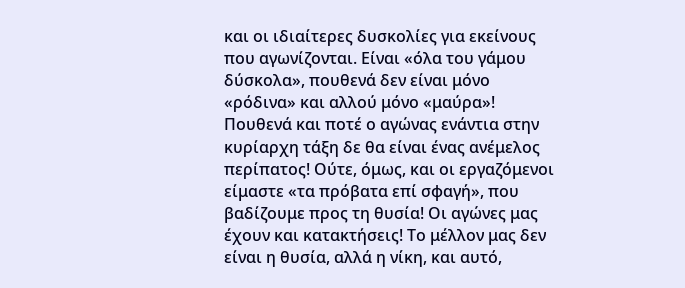και οι ιδιαίτερες δυσκολίες για εκείνους που αγωνίζονται. Είναι «όλα του γάμου δύσκολα», πουθενά δεν είναι μόνο «ρόδινα» και αλλού μόνο «μαύρα»! Πουθενά και ποτέ ο αγώνας ενάντια στην κυρίαρχη τάξη δε θα είναι ένας ανέμελος περίπατος! Ούτε, όμως, και οι εργαζόμενοι είμαστε «τα πρόβατα επί σφαγή», που βαδίζουμε προς τη θυσία! Οι αγώνες μας έχουν και κατακτήσεις! Το μέλλον μας δεν είναι η θυσία, αλλά η νίκη, και αυτό,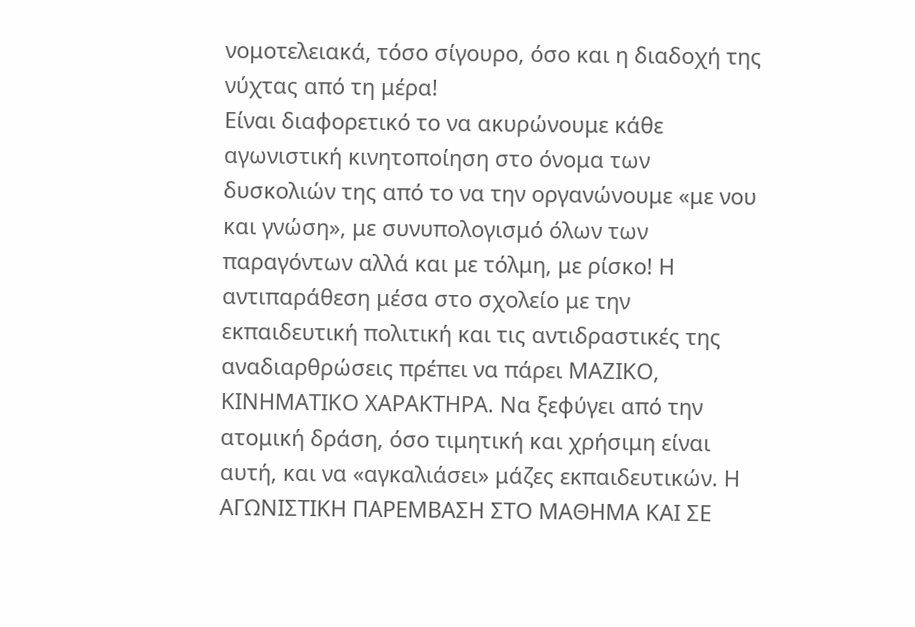νομοτελειακά, τόσο σίγουρο, όσο και η διαδοχή της νύχτας από τη μέρα!
Είναι διαφορετικό το να ακυρώνουμε κάθε αγωνιστική κινητοποίηση στο όνομα των δυσκολιών της από το να την οργανώνουμε «με νου και γνώση», με συνυπολογισμό όλων των παραγόντων αλλά και με τόλμη, με ρίσκο! Η αντιπαράθεση μέσα στο σχολείο με την εκπαιδευτική πολιτική και τις αντιδραστικές της αναδιαρθρώσεις πρέπει να πάρει ΜΑΖΙΚΟ, ΚΙΝΗΜΑΤΙΚΟ ΧΑΡΑΚΤΗΡΑ. Να ξεφύγει από την ατομική δράση, όσο τιμητική και χρήσιμη είναι αυτή, και να «αγκαλιάσει» μάζες εκπαιδευτικών. Η ΑΓΩΝΙΣΤΙΚΗ ΠΑΡΕΜΒΑΣΗ ΣΤΟ ΜΑΘΗΜΑ ΚΑΙ ΣΕ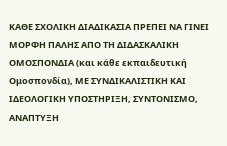ΚΑΘΕ ΣΧΟΛΙΚΗ ΔΙΑΔΙΚΑΣΙΑ ΠΡΕΠΕΙ ΝΑ ΓΙΝΕΙ ΜΟΡΦΗ ΠΑΛΗΣ ΑΠΟ ΤΗ ΔΙΔΑΣΚΑΛΙΚΗ ΟΜΟΣΠΟΝΔΙΑ (και κάθε εκπαιδευτική Ομοσπονδία), ΜΕ ΣΥΝΔΙΚΑΛΙΣΤΙΚΗ ΚΑΙ ΙΔΕΟΛΟΓΙΚΗ ΥΠΟΣΤΗΡΙΞΗ, ΣΥΝΤΟΝΙΣΜΟ, ΑΝΑΠΤΥΞΗ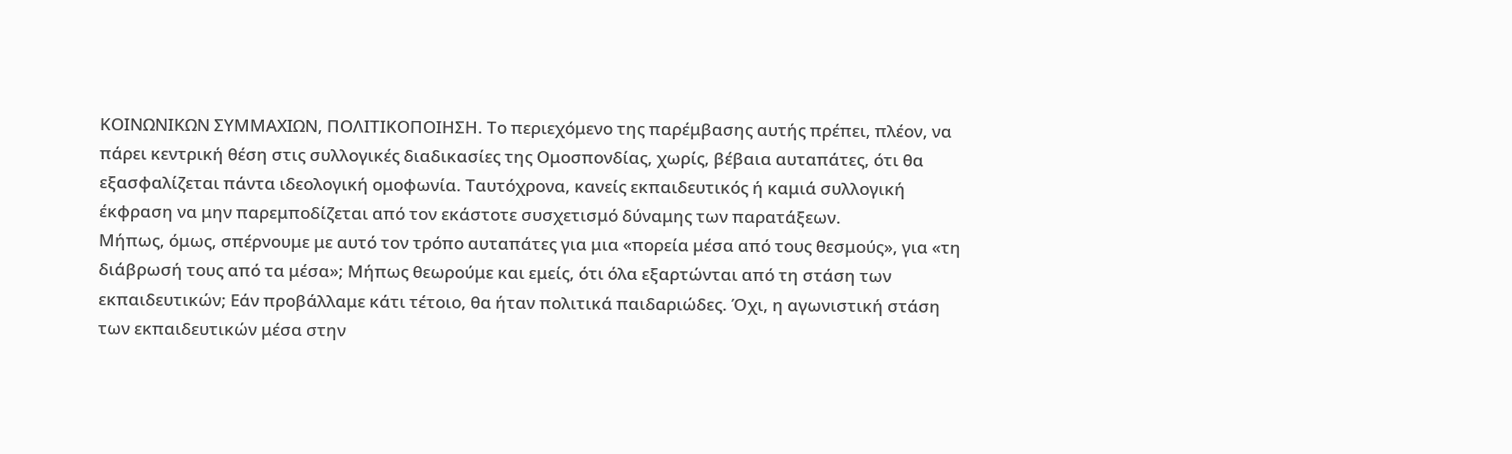ΚΟΙΝΩΝΙΚΩΝ ΣΥΜΜΑΧΙΩΝ, ΠΟΛΙΤΙΚΟΠΟΙΗΣΗ. Το περιεχόμενο της παρέμβασης αυτής πρέπει, πλέον, να πάρει κεντρική θέση στις συλλογικές διαδικασίες της Ομοσπονδίας, χωρίς, βέβαια αυταπάτες, ότι θα εξασφαλίζεται πάντα ιδεολογική ομοφωνία. Ταυτόχρονα, κανείς εκπαιδευτικός ή καμιά συλλογική έκφραση να μην παρεμποδίζεται από τον εκάστοτε συσχετισμό δύναμης των παρατάξεων.
Μήπως, όμως, σπέρνουμε με αυτό τον τρόπο αυταπάτες για μια «πορεία μέσα από τους θεσμούς», για «τη διάβρωσή τους από τα μέσα»; Μήπως θεωρούμε και εμείς, ότι όλα εξαρτώνται από τη στάση των εκπαιδευτικών; Εάν προβάλλαμε κάτι τέτοιο, θα ήταν πολιτικά παιδαριώδες. Όχι, η αγωνιστική στάση των εκπαιδευτικών μέσα στην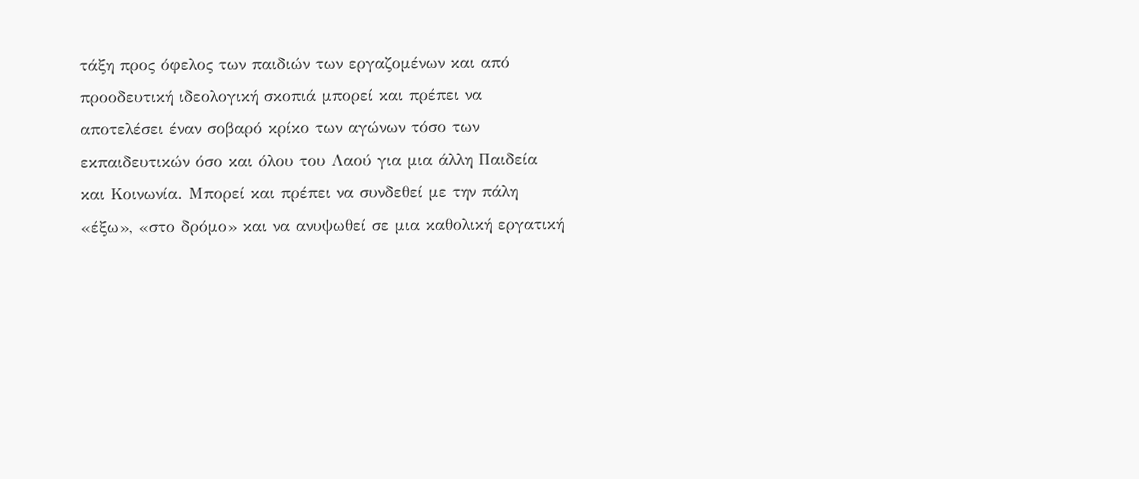τάξη προς όφελος των παιδιών των εργαζομένων και από προοδευτική ιδεολογική σκοπιά μπορεί και πρέπει να αποτελέσει έναν σοβαρό κρίκο των αγώνων τόσο των εκπαιδευτικών όσο και όλου του Λαού για μια άλλη Παιδεία και Κοινωνία. Μπορεί και πρέπει να συνδεθεί με την πάλη «έξω», «στο δρόμο» και να ανυψωθεί σε μια καθολική εργατική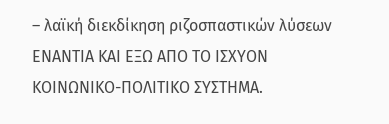– λαϊκή διεκδίκηση ριζοσπαστικών λύσεων ΕΝΑΝΤΙΑ ΚΑΙ ΕΞΩ ΑΠΟ ΤΟ ΙΣΧΥΟΝ ΚΟΙΝΩΝΙΚΟ-ΠΟΛΙΤΙΚΟ ΣΥΣΤΗΜΑ.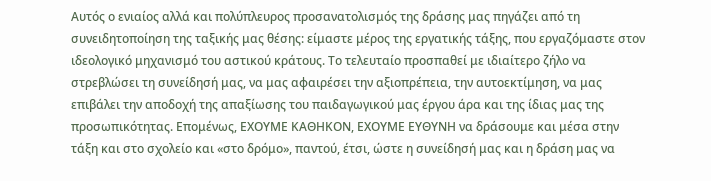Αυτός ο ενιαίος αλλά και πολύπλευρος προσανατολισμός της δράσης μας πηγάζει από τη συνειδητοποίηση της ταξικής μας θέσης: είμαστε μέρος της εργατικής τάξης, που εργαζόμαστε στον ιδεολογικό μηχανισμό του αστικού κράτους. Το τελευταίο προσπαθεί με ιδιαίτερο ζήλο να στρεβλώσει τη συνείδησή μας, να μας αφαιρέσει την αξιοπρέπεια, την αυτοεκτίμηση, να μας επιβάλει την αποδοχή της απαξίωσης του παιδαγωγικού μας έργου άρα και της ίδιας μας της προσωπικότητας. Επομένως, ΕΧΟΥΜΕ ΚΑΘΗΚΟΝ, ΕΧΟΥΜΕ ΕΥΘΥΝΗ να δράσουμε και μέσα στην τάξη και στο σχολείο και «στο δρόμο», παντού, έτσι, ώστε η συνείδησή μας και η δράση μας να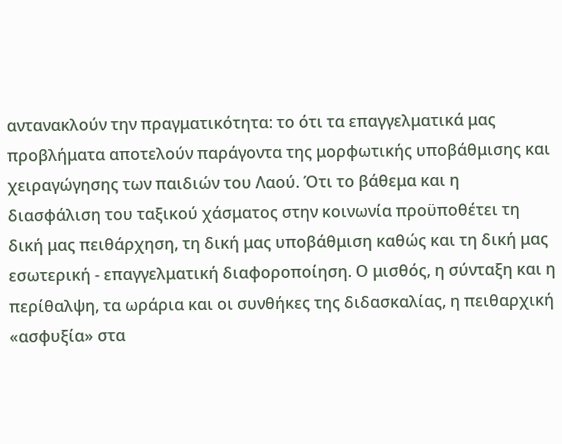αντανακλούν την πραγματικότητα: το ότι τα επαγγελματικά μας προβλήματα αποτελούν παράγοντα της μορφωτικής υποβάθμισης και χειραγώγησης των παιδιών του Λαού. Ότι το βάθεμα και η διασφάλιση του ταξικού χάσματος στην κοινωνία προϋποθέτει τη δική μας πειθάρχηση, τη δική μας υποβάθμιση καθώς και τη δική μας εσωτερική - επαγγελματική διαφοροποίηση. Ο μισθός, η σύνταξη και η περίθαλψη, τα ωράρια και οι συνθήκες της διδασκαλίας, η πειθαρχική «ασφυξία» στα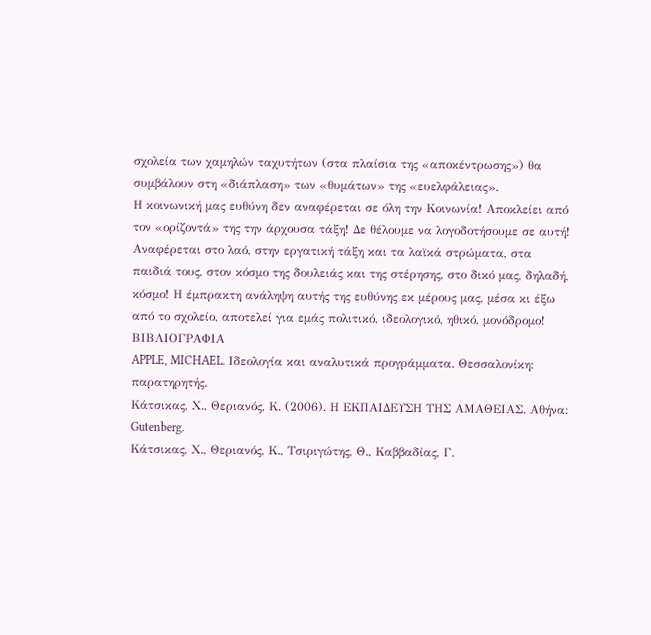σχολεία των χαμηλών ταχυτήτων (στα πλαίσια της «αποκέντρωσης») θα συμβάλουν στη «διάπλαση» των «θυμάτων» της «ευελφάλειας».
Η κοινωνική μας ευθύνη δεν αναφέρεται σε όλη την Κοινωνία! Αποκλείει από τον «ορίζοντά» της την άρχουσα τάξη! Δε θέλουμε να λογοδοτήσουμε σε αυτή! Αναφέρεται στο λαό, στην εργατική τάξη και τα λαϊκά στρώματα, στα παιδιά τους, στον κόσμο της δουλειάς και της στέρησης, στο δικό μας, δηλαδή, κόσμο! Η έμπρακτη ανάληψη αυτής της ευθύνης εκ μέρους μας, μέσα κι έξω από το σχολείο, αποτελεί για εμάς πολιτικό, ιδεολογικό, ηθικό, μονόδρομο!
ΒΙΒΛΙΟΓΡΑΦΙΑ
APPLE, MICHAEL. Ιδεολογία και αναλυτικά προγράμματα. Θεσσαλονίκη: παρατηρητής.
Κάτσικας, Χ., Θεριανός, Κ. (2006). Η ΕΚΠΑΙΔΕΥΣΗ ΤΗΣ ΑΜΑΘΕΙΑΣ. Αθήνα: Gutenberg.
Κάτσικας, Χ., Θεριανός, Κ., Τσιριγώτης, Θ., Καββαδίας, Γ.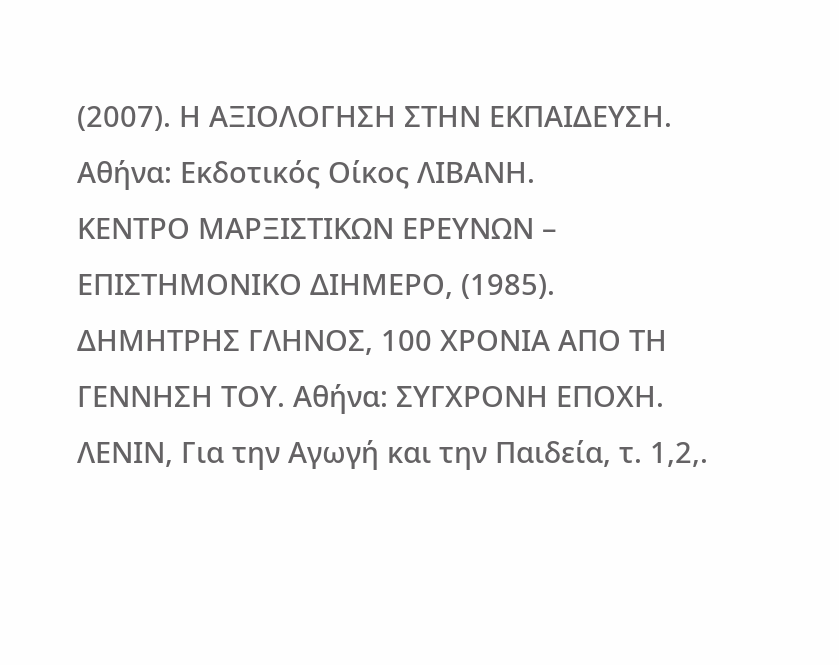(2007). Η ΑΞΙΟΛΟΓΗΣΗ ΣΤΗΝ ΕΚΠΑΙΔΕΥΣΗ. Αθήνα: Εκδοτικός Οίκος ΛΙΒΑΝΗ.
ΚΕΝΤΡΟ ΜΑΡΞΙΣΤΙΚΩΝ ΕΡΕΥΝΩΝ – ΕΠΙΣΤΗΜΟΝΙΚΟ ΔΙΗΜΕΡΟ, (1985). ΔΗΜΗΤΡΗΣ ΓΛΗΝΟΣ, 100 ΧΡΟΝΙΑ ΑΠΟ ΤΗ ΓΕΝΝΗΣΗ ΤΟΥ. Αθήνα: ΣΥΓΧΡΟΝΗ ΕΠΟΧΗ.
ΛΕΝΙΝ, Για την Αγωγή και την Παιδεία, τ. 1,2,.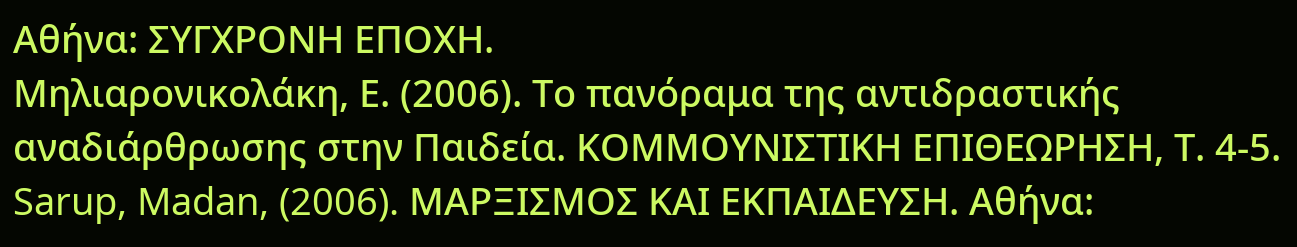Αθήνα: ΣΥΓΧΡΟΝΗ ΕΠΟΧΗ.
Μηλιαρονικολάκη, Ε. (2006). Το πανόραμα της αντιδραστικής αναδιάρθρωσης στην Παιδεία. ΚΟΜΜΟΥΝΙΣΤΙΚΗ ΕΠΙΘΕΩΡΗΣΗ, Τ. 4-5.
Sarup, Madan, (2006). ΜΑΡΞΙΣΜΟΣ ΚΑΙ ΕΚΠΑΙΔΕΥΣΗ. Αθήνα: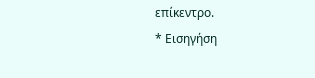επίκεντρο.
* Εισηγήση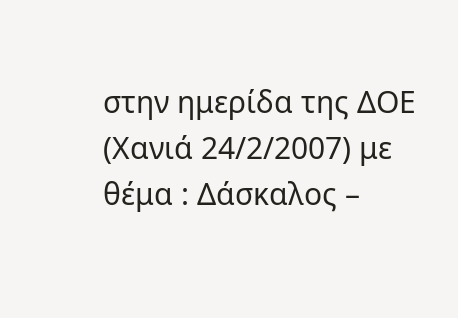στην ημερίδα της ΔΟΕ (Χανιά 24/2/2007) με θέμα : Δάσκαλος –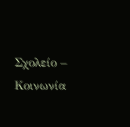Σχολείο – Κοινωνία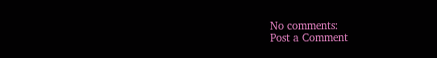No comments:
Post a Comment